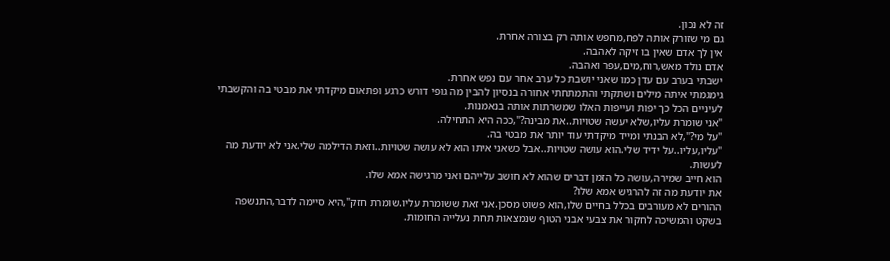זה לא נכון.
גם מי שזורק אותה לפח,מחפש אותה רק בצורה אחרת.
אין לך אדם שאין בו זיקה לאהבה.
אדם נולד מאש,רוח,מים,עפר ואהבה.
ישבתי בערב עם עדן כמו שאני יושבת כל ערב אחר עם נפש אחרת.
גימגמתי איתה מילים ושתקתי והתמתחתי אחורה בנסיון להבין מה גופי דורש כרגע ופתאום מיקדתי את מבטי בה והקשבתי לעיניים הכל כך יפות ועייפות האלו שמשרתות אותה בנאמנות.
"אני שומרת עליו,שלא יעשה שטויות..את מבינה?",ככה היא התחילה.
"על מי?",לא הבנתי ומייד מיקדתי עוד יותר את מבטי בה.
"עליו,עליו..על ידיד שלי.הוא עושה שטויות..אבל כשאני איתו הוא לא עושה שטויות..וזאת הדילמה שלי.אני לא יודעת מה לעשות.
הוא חייב שמירה,עושה כל הזמן דברים שהוא לא חושב עלייהם ואני מרגישה אמא שלו.
את יודעת מה זה להרגיש אמא שלו?
ההורים לא מעורבים בכלל בחיים שלו,הוא פשוט מסכן.אני זאת ששומרת עליו.שומרת חזק",היא סיימה לדבר,התנשפה בשקט והמשיכה לחקור את צבעי אבני הטוף שנמצאות תחת נעלייה החומות.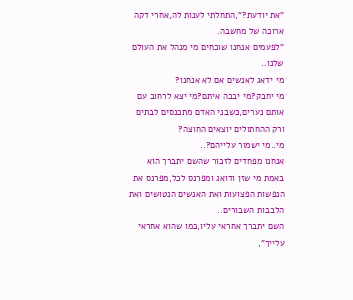"את יודעת?",התחלתי לענות לה,אחרי דקה ארוכה של מחשבה.
"לפעמים אנחנו שוכחים מי מנהל את העולם שלנו..
מי ידאג לאנשים אם לא אנחנו?
מי יחבק?מי יבכה איתם?מי יצא לרחוב עם אותם נערים,כשבני האדם מתכנסים לבתים ורק ההחתולים יוצאים החוצה?
מי..מי ישמור עלייהם?..
אנחנו מפחדים לזכור שהשם יתברך הוא באמת מי שזן ודואג ומפרנס לכל,מפרנס את הנפשות הפצועות ואת האנשים הנטושים ואת הלבבות השבורים..
השם יתברך אחראי עליו,כמו שהוא אחראי עלייך",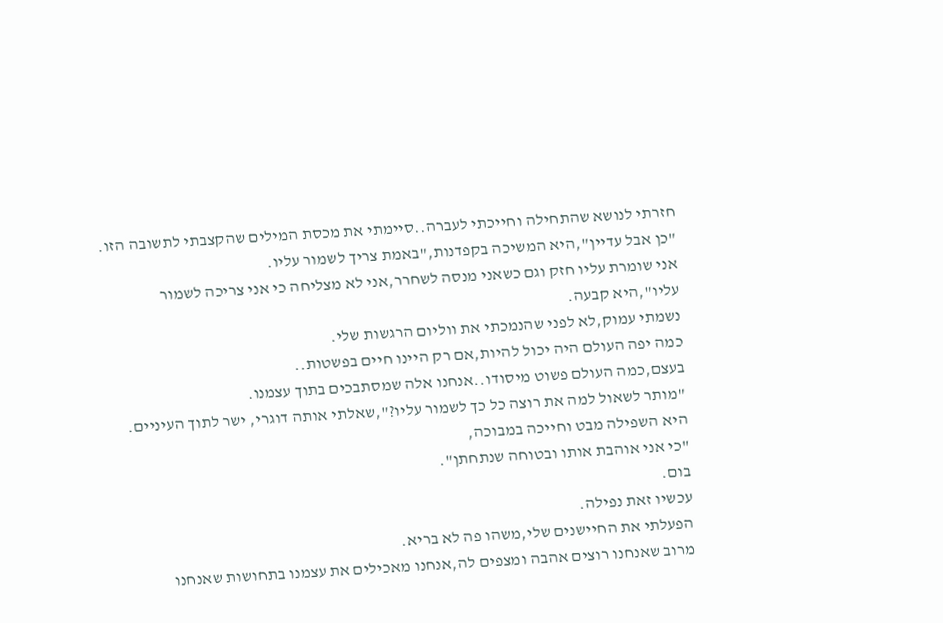חזרתי לנושא שהתחילה וחייכתי לעברה..סיימתי את מכסת המילים שהקצבתי לתשובה הזו.
"כן אבל עדיין",היא המשיכה בקפדנות,"באמת צריך לשמור עליו.
אני שומרת עליו חזק וגם כשאני מנסה לשחרר,אני לא מצליחה כי אני צריכה לשמור עליו",היא קבעה.
נשמתי עמוק,לא לפני שהנמכתי את ווליום הרגשות שלי.
כמה יפה העולם היה יכול להיות,אם רק היינו חיים בפשטות..
בעצם,כמה העולם פשוט מיסודו..אנחנו אלה שמסתבכים בתוך עצמנו.
"מותר לשאול למה את רוצה כל כך לשמור עליו?",שאלתי אותה דוגרי, ישר לתוך העיניים.
היא השפילה מבט וחייכה במבוכה,
"כי אני אוהבת אותו ובטוחה שנתחתן".
בום.
עכשיו זאת נפילה.
הפעלתי את החיישנים שלי,משהו פה לא בריא.
מרוב שאנחנו רוצים אהבה ומצפים לה,אנחנו מאכילים את עצמנו בתחושות שאנחנו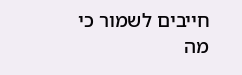חייבים לשמור כי מה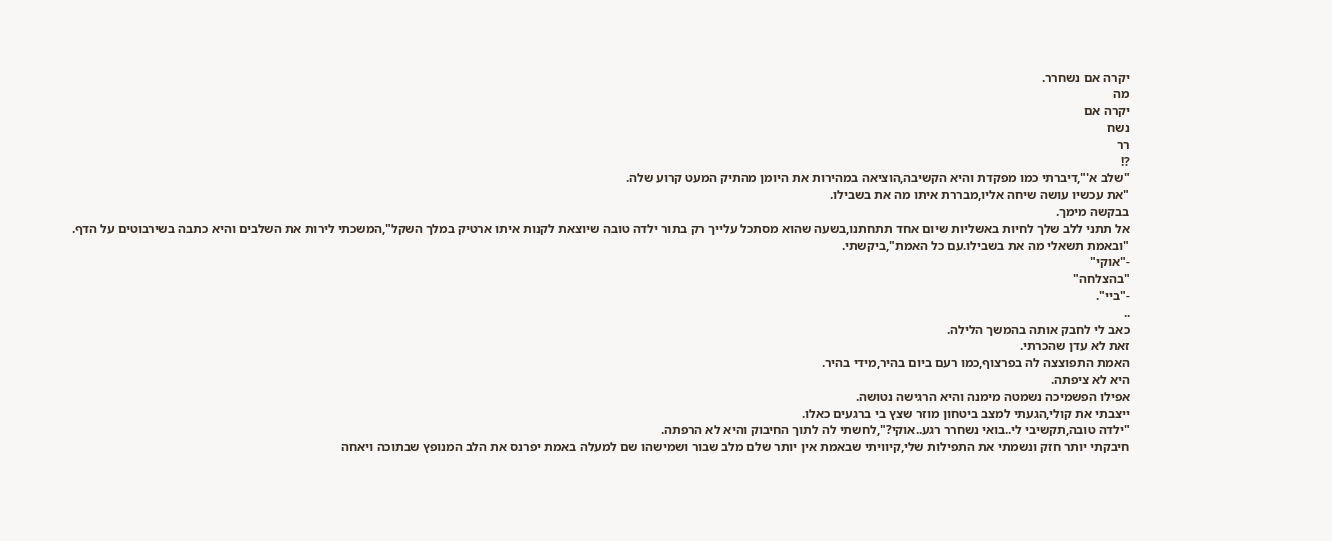יקרה אם נשחרר.
מה
יקרה אם
נשח
רר
?!
"שלב א'",דיברתי כמו מפקדת והיא הקשיבה,הוציאה במהירות את היומן מהתיק המעט קרוע שלה.
"את עכשיו עושה שיחה אליו,מבררת איתו מה את בשבילו.
בבקשה מימך.
אל תתני ללב שלך לחיות באשליות שיום אחד תתחתנו,בשעה שהוא מסתכל עלייך רק בתור ילדה טובה שיוצאת לקנות איתו ארטיק במלך השקל",המשכתי לירות את השלבים והיא כתבה בשירבוטים על הדף.
"ובאמת תשאלי מה את בשבילו.עם כל האמת",ביקשתי.
-"אוקי"
"בהצלחה"
-"ביי".
..
כאב לי לחבק אותה בהמשך הלילה.
זאת לא עדן שהכרתי.
האמת התפוצצה לה בפרצוף,כמו רעם ביום בהיר,מידי בהיר.
היא לא ציפתה.
אפילו הפשמיכה נשמטה מימנה והיא הרגישה נטושה.
ייצבתי את קולי,הגעתי למצב ביטחון מוזר שצץ בי ברגעים כאלו.
"ילדה טובה,תקשיבי לי..בואי נשחרר רגע..אוקי?",לחשתי לה לתוך החיבוק והיא לא הרפתה.
חיבקתי יותר חזק ונשמתי את התפילות שלי,קיוויתי שבאמת אין יותר שלם מלב שבור ושמישהו שם למעלה באמת יפרנס את הלב המנופץ שבתוכה ויאחה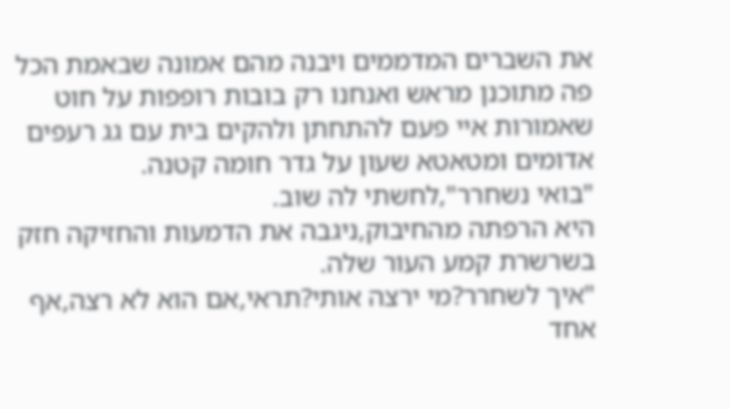את השברים המדממים ויבנה מהם אמונה שבאמת הכל פה מתוכנן מראש ואנחנו רק בובות רופפות על חוט שאמורות איי פעם להתחתן ולהקים בית עם גג רעפים אדומים ומטאטא שעון על גדר חומה קטנה.
"בואי נשחרר",לחשתי לה שוב.
היא הרפתה מהחיבוק,ניגבה את הדמעות והחזיקה חזק בשרשרת קמע העור שלה.
"איך לשחרר?מי ירצה אותי?תראי,אם הוא לא רצה,אף אחד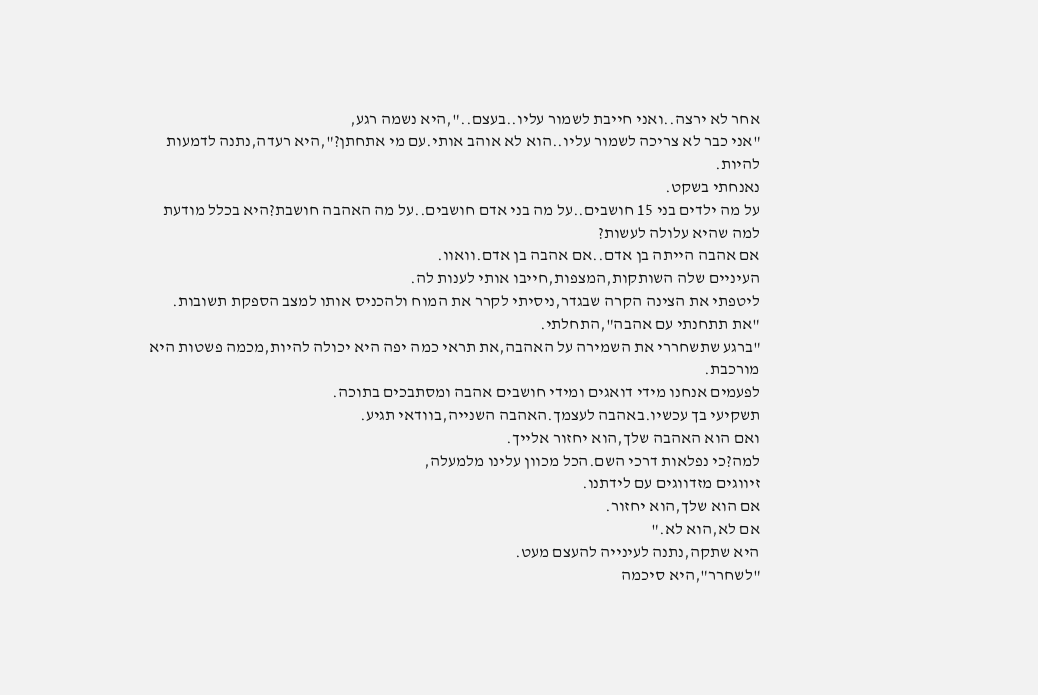אחר לא ירצה..ואני חייבת לשמור עליו..בעצם..",היא נשמה רגע,
"אני כבר לא צריכה לשמור עליו..הוא לא אוהב אותי.עם מי אתחתן?",היא רעדה,נתנה לדמעות להיות.
נאנחתי בשקט.
על מה ילדים בני 15 חושבים..על מה בני אדם חושבים..על מה האהבה חושבת?היא בכלל מודעת למה שהיא עלולה לעשות?
אם אהבה הייתה בן אדם..אם אהבה בן אדם.וואוו.
העיניים שלה השותקות,המצפות,חייבו אותי לענות לה.
ליטפתי את הצינה הקרה שבגדר,ניסיתי לקרר את המוח ולהכניס אותו למצב הספקת תשובות.
"את תתחנתי עם אהבה",התחלתי.
"ברגע שתשחררי את השמירה על האהבה,את תראי כמה יפה היא יכולה להיות,מכמה פשטות היא מורכבת.
לפעמים אנחנו מידי דואגים ומידי חושבים אהבה ומסתבכים בתוכה.
תשקיעי בך עכשיו.באהבה לעצמך.האהבה השנייה,בוודאי תגיע.
ואם הוא האהבה שלך,הוא יחזור אלייך.
למה?כי נפלאות דרכי השם.הכל מכוון עלינו מלמעלה,
זיווגים מזדווגים עם לידתנו.
אם הוא שלך,הוא יחזור.
אם לא,הוא לא."
היא שתקה,נתנה לעינייה להעצם מעט.
"לשחרר",היא סיכמה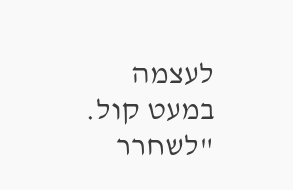לעצמה במעט קול.
"לשחרר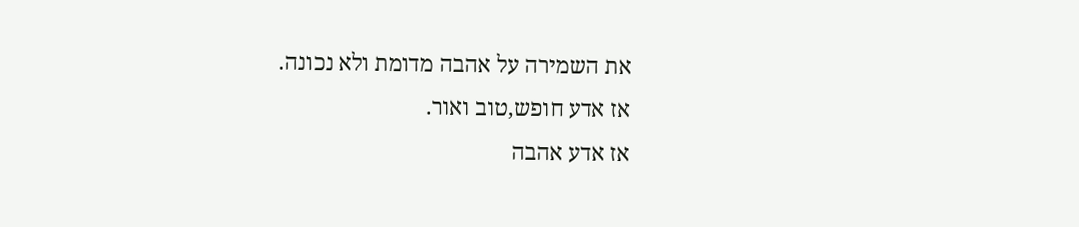את השמירה על אהבה מדומת ולא נכונה.
אז אדע חופש,טוב ואור.
אז אדע אהבה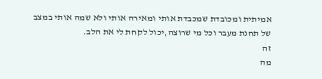אמיתית ומכובדת שמכבדת אותי ומאירה אותי ולא שמה אותי במצב של תחנת מעבר וכל מי שרוצה,יכול לקחת לי את הלב.
זה
מה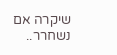שיקרה אם
נשחרר..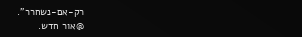רק-אם-נשחרר".
@אור חדש.